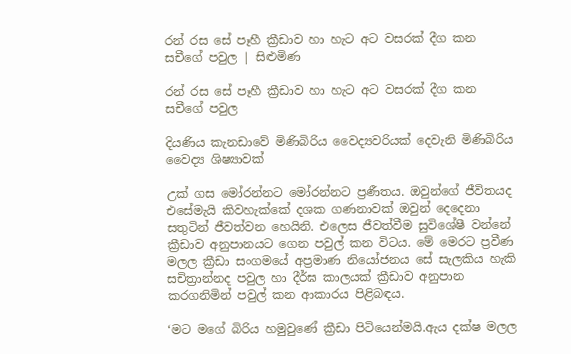රන් රස සේ පෑහී ක්‍රීඩාව හා හැට අට වසරක් දීග කන සචීගේ පවුල | සිළුමිණ

රන් රස සේ පෑහී ක්‍රීඩාව හා හැට අට වසරක් දීග කන සචීගේ පවුල

දියණිය කැනඩාවේ මිණිබිරිය වෛද්‍යවරියක් දෙවැනි මිණිබිරිය වෛද්‍ය ශිෂ්‍යාවක්

උක් ගස මෝරන්නට මෝරන්නට ප්‍රණීතය. ඔවුන්ගේ ජීවිතයද එසේමැයි කිවහැක්කේ දශක ගණනාවක් ඔවුන් දෙදෙනා සතුටින් ජීවත්වන හෙයිනි. එලෙස ජීවත්වීම සුවිශේෂී වන්නේ ක්‍රීඩාව අනුපානයට ගෙන පවුල් කන විටය. මේ මෙරට ප්‍රවීණ මලල ක්‍රීඩා සංගමයේ අප්‍රමාණ නියෝජනය සේ සැලකිය හැකි සචිත්‍රාන්නද පවුල හා දීර්ඝ කාලයක් ක්‍රීඩාව අනුපාන කරගනිමින් පවුල් කන ආකාරය පිළිබඳය.

‘මට මගේ බිරිය හමුවුණේ ක්‍රීඩා පිටියෙන්මයි.ඇය දක්ෂ මලල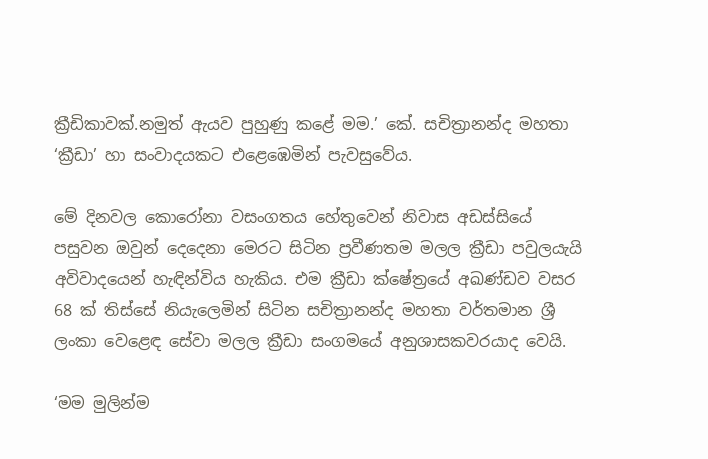ක්‍රීඩිකාවක්.නමුත් ඇයව පුහුණු කළේ මම.’ කේ. සචිත්‍රානන්ද මහතා ‘ක්‍රීඩා’ හා සංවාදයකට එළෙඹෙමින් පැවසුවේය.

මේ දිනවල කොරෝනා වසංගතය හේතුවෙන් නිවාස අඩස්සියේ පසුවන ඔවුන් දෙදෙනා මෙරට සිටින ප්‍රවීණතම මලල ක්‍රීඩා පවුලයැයි අවිවාදයෙන් හැඳින්විය හැකිය. එම ක්‍රීඩා ක්ෂේත්‍රයේ අඛණ්ඩව වසර 68 ක් තිස්සේ නියැලෙමින් සිටින සචිත්‍රානන්ද මහතා වර්තමාන ශ්‍රී ලංකා වෙළෙඳ සේවා මලල ක්‍රීඩා සංගමයේ අනුශාසකවරයාද වෙයි.

‘මම මුලින්ම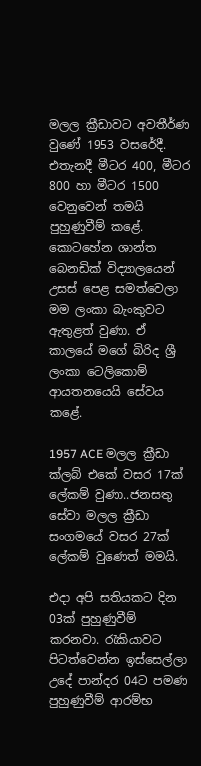මලල ක්‍රීඩාවට අවතීර්ණ වුණේ 1953 වසරේදී. එතැනදී මීටර 400, මීටර 800 හා මීටර 1500 වෙනුවෙන් තමයි පුහුණුවීම් කළේ. කොටහේන ශාන්ත බෙනඩික් විද්‍යාලයෙන් උසස් පෙළ සමත්වෙලා මම ලංකා බැංකුවට ඇතුළත් වුණා. ඒ කාලයේ මගේ බිරිද ශ්‍රී ලංකා ටෙලිකොම් ආයතනයෙයි සේවය කළේ.

1957 ACE මලල ක්‍රීඩා ක්ලබ් එකේ වසර 17ක් ලේකම් වුණා..ජනසතු සේවා මලල ක්‍රීඩා සංගමයේ වසර 27ක් ලේකම් වුණෙත් මමයි.

එදා අපි සතියකට දින 03ක් පුහුණුවීම් කරනවා. රැකියාවට පිටත්වෙන්න ඉස්සෙල්ලා උදේ පාන්දර 04ට පමණ පුහුණුවීම් ආරම්භ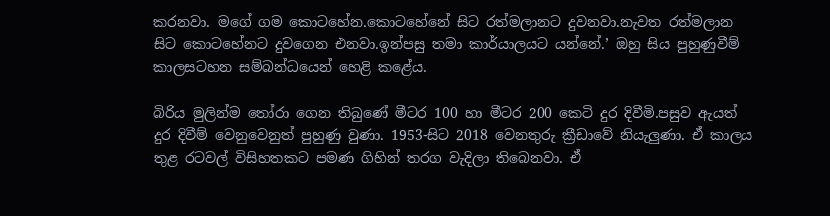කරනවා. මගේ ගම කොටහේන.කොටහේනේ සිට රත්මලානට දුවනවා.නැවත රත්මලාන සිට කොටහේනට දුවගෙන එනවා.ඉන්පසු තමා කාර්යාලයට යන්නේ.’ ඔහු සිය පුහුණුවීම් කාලසටහන සම්බන්ධයෙන් හෙළි කළේය.

බිරිය මුලින්ම තෝරා ගෙන තිබුණේ මීටර 100 හා මීටර 200 කෙටි දුර දිවීමි.පසුව ඇයත් දුර දිවීම් වෙනුවෙනුත් පුහුණු වුණා. 1953-සිට 2018 වෙනතුරු ක්‍රීඩාවේ නියැලුණා. ඒ කාලය තුළ රටවල් විසිහතකට පමණ ගිහින් තරග වැදිලා තිබෙනවා. ඒ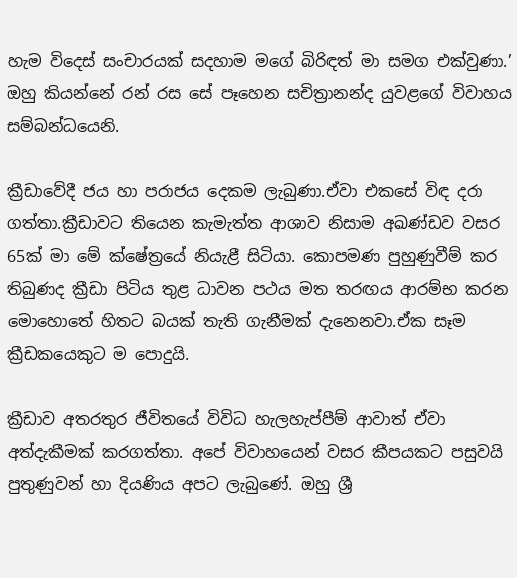හැම විදෙස් සංචාරයක් සදහාම මගේ බිරිඳත් මා සමග එක්වුණා.’ ඔහු කියන්නේ රන් රස සේ පෑහෙන සචිත්‍රානන්ද යුවළගේ විවාහය සම්බන්ධයෙනි.

ක්‍රීඩාවේදී ජය හා පරාජය දෙකම ලැබුණා.ඒවා එකසේ විඳ දරා ගත්තා.ක්‍රීඩාවට තියෙන කැමැත්ත ආශාව නිසාම අඛණ්ඩව වසර 65ක් මා මේ ක්ෂේත්‍රයේ නියැළී සිටියා. කොපමණ පුහුණුවීම් කර තිබුණද ක්‍රීඩා පිටිය තුළ ධාවන පථය මත තරඟය ආරම්භ කරන මොහොතේ හිතට බයක් තැති ගැනීමක් දැනෙනවා.ඒක සෑම ක්‍රීඩකයෙකුට ම පොදුයි.

ක්‍රීඩාව අතරතුර ජීවිතයේ විවිධ හැලහැප්පීම් ආවාත් ඒවා අත්දැකීමක් කරගත්තා. අපේ විවාහයෙන් වසර කීපයකට පසුවයි පුතුණුවන් හා දියණිය අපට ලැබුණේ. ඔහු ශ්‍රී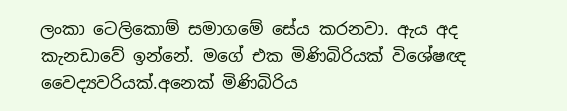ලංකා ටෙලිකොම් සමාගමේ සේය කරනවා. ඇය අද කැනඩාවේ ඉන්නේ. මගේ එක මිණිබිරියක් විශේෂඥ වෛද්‍යවරියක්.අනෙක් මිණිබිරිය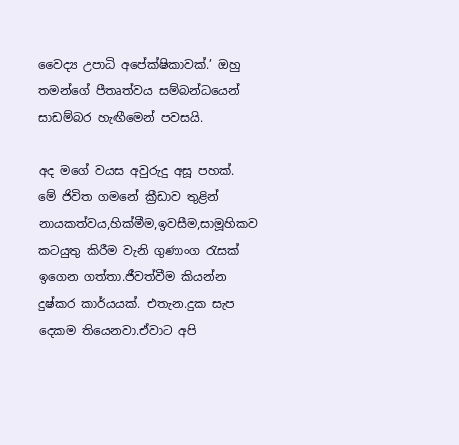වෛද්‍ය උපාධි අපේක්ෂිකාවක්.’ ඔහු තමන්ගේ පීතෘත්වය සම්බන්ධයෙන් සාඩම්බර හැඟීමෙන් පවසයි.

අද මගේ වයස අවුරුදු අසූ පහක්. මේ ජිවිත ගමනේ ක්‍රීඩාව තුළින් නායකත්වය,හික්මීම,ඉවසීම,සාමූහිකව කටයුතු කිරීම වැනි ගුණාංග රැසක් ඉගෙන ගත්තා.ජීවත්වීම කියන්න දුෂ්කර කාර්යයක්. එතැන.දුක සැප දෙකම තියෙනවා.ඒවාට අපි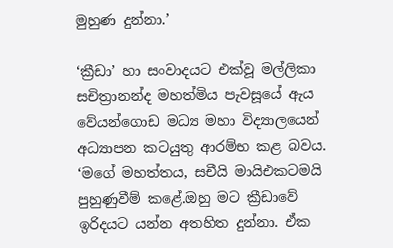මුහුණ දුන්නා.’

‘ක්‍රීඩා’ හා සංවාදයට එක්වූ මල්ලිකා සචිත්‍රානන්ද මහත්මිය පැවසූයේ ඇය වේයන්ගොඩ මධ්‍ය මහා විද්‍යාලයෙන් අධ්‍යාපන කටයුතු ආරම්භ කළ බවය. ‘මගේ මහත්තය, සචීයි මායිඑකටමයි පුහුණුවීම් කළේ.ඔහු මට ක්‍රීඩාවේ ඉරිදයට යන්න අතහිත දුන්නා. ඒක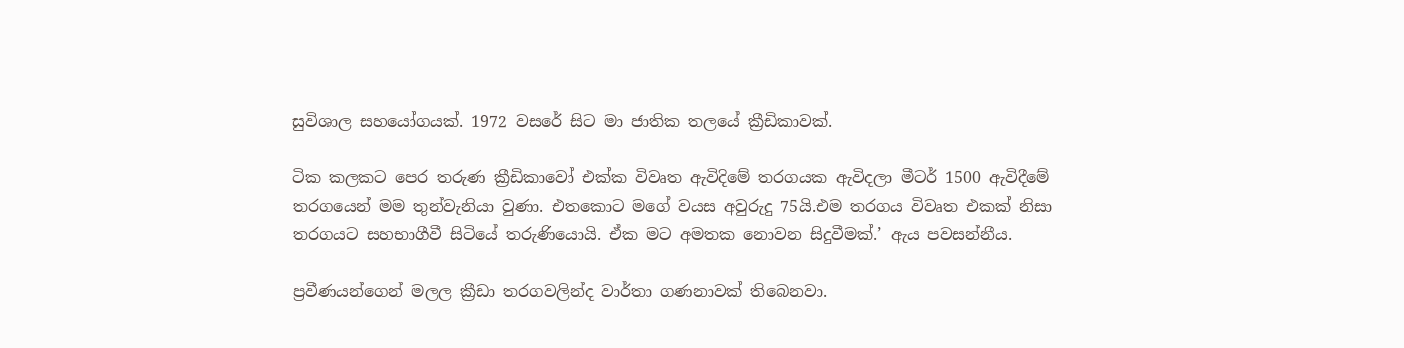සුවිශාල සහයෝගයක්. 1972 වසරේ සිට මා ජාතික තලයේ ක්‍රීඩිකාවක්.

ටික කලකට පෙර තරුණ ක්‍රීඩිකාවෝ එක්ක විවෘත ඇවිදිමේ තරගයක ඇවිදලා මීටර් 1500 ඇවිදීමේ තරගයෙන් මම තුන්වැනියා වුණා. එතකොට මගේ වයස අවුරුදු 75යි.එම තරගය විවෘත එකක් නිසා තරගයට සහභාගීවී සිටියේ තරුණියොයි. ඒක මට අමතක නොවන සිදුවීමක්.’ ඇය පවසන්නීය.

ප්‍රවීණයන්ගෙන් මලල ක්‍රීඩා තරගවලින්ද වාර්තා ගණනාවක් තිබෙනවා.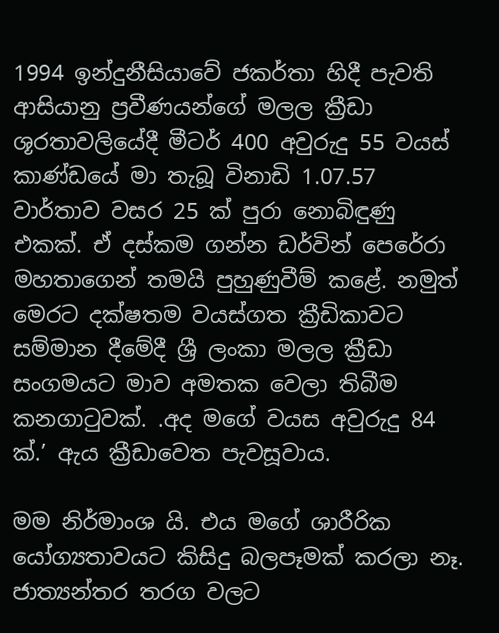1994 ඉන්දුනීසියාවේ ජකර්තා හිදී පැවති ආසියානු ප්‍රවීණයන්ගේ මලල ක්‍රීඩා ශූරතාවලියේදී මීටර් 400 අවුරුදු 55 වයස් කාණ්ඩයේ මා තැබූ විනාඩි 1.07.57 වාර්තාව වසර 25 ක් පුරා නොබිඳුණු එකක්. ඒ දස්කම ගන්න ඩර්වින් පෙරේරා මහතාගෙන් තමයි පුහුණුවීම් කළේ. නමුත් මෙරට දක්ෂතම වයස්ගත ක්‍රීඩිකාවට සම්මාන දීමේදී ශ්‍රී ලංකා මලල ක්‍රීඩා සංගමයට මාව අමතක වෙලා තිබීම කනගාටුවක්. .අද මගේ වයස අවුරුදු 84 ක්.’ ඇය ක්‍රීඩාවෙත පැවසූවාය.

මම නිර්මාංශ යි. එය මගේ ශාරීරික යෝග්‍යතාවයට කිසිදු බලපෑමක් කරලා නෑ. ජාත්‍යන්තර තරග වලට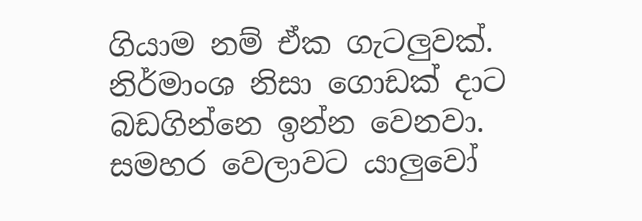ගියාම නම් ඒක ගැටලුවක්. නිර්මාංශ නිසා ගොඩක් දාට බඩගින්නෙ ඉන්න වෙනවා. සමහර වෙලාවට යාලුවෝ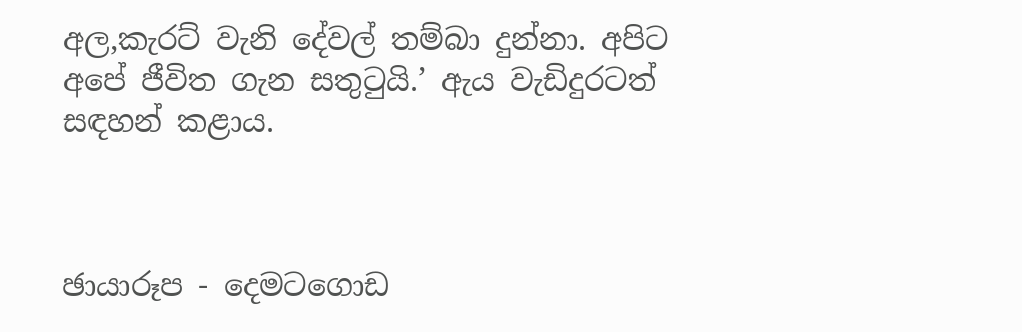අල,කැරට් වැනි දේවල් තම්බා දුන්නා. අපිට අපේ ජීවිත ගැන සතුටුයි.’ ඇය වැඩිදුරටත් සඳහන් කළාය.



ඡායාරූප - දෙමටගොඩ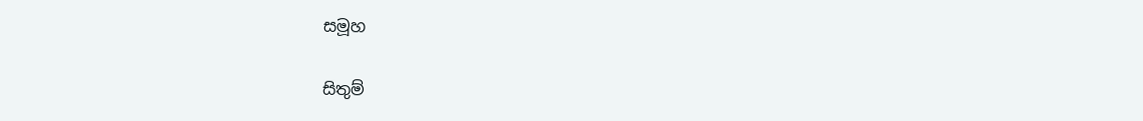සමූහ

සිතුම්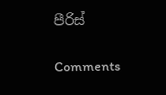පීරිස්

Comments